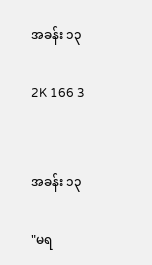အခန်း ၁၃

2K 166 3


အခန်း ၁၃

"မရ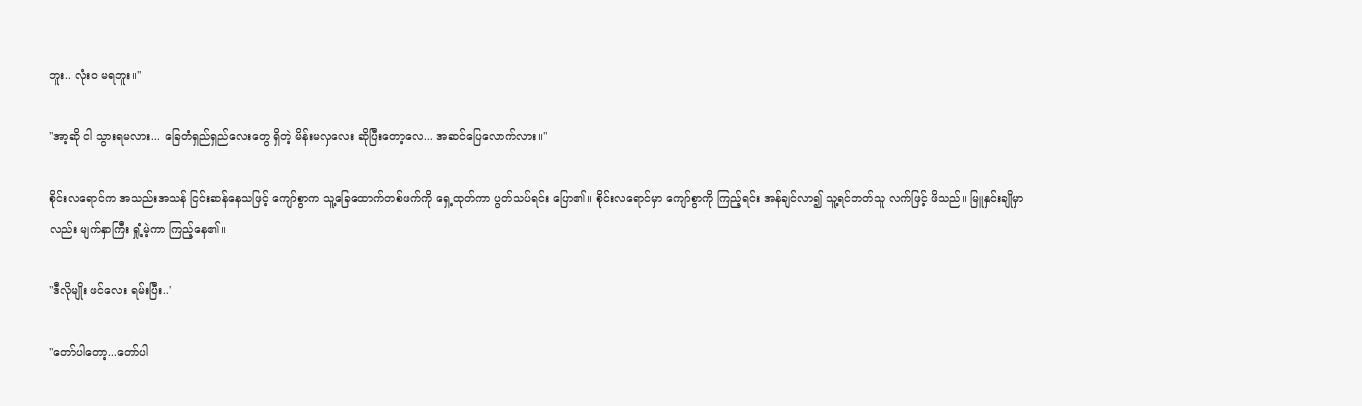ဘူး.. လုံးဝ မရဘူး။"

"အာ့ဆို ငါ သွားရမလား... ခြေတံရှည်ရှည်လေးတွေ ရှိတဲ့ မိန်းမလှလေး ဆိုပြီးတော့လေ... အဆင်ပြေလောက်လား။"

စိုင်းလရောင်က အသည်းအသန် ငြင်းဆန်နေသဖြင့် ကျော်စွာက သူ့ခြေထောက်တစ်ဖက်ကို ရှေ့ထုတ်ကာ ပွတ်သပ်ရင်း ပြော၏။ စိုင်းလရောင်မှာ ကျော်စွာကို ကြည့်ရင်း အန်ချင်လာ၍ သူ့ရင်ဘတ်သူ လက်ဖြင့် ဖိသည်။ မြူနှင်းချိုမှာလည်း မျက်နှာကြီး ရှုံ့မဲ့ကာ ကြည့်နေ၏။

"ဒီလိုမျိုး ဖင်လေး ရမ်းပြီး..'

"တော်ပါတော့...တော်ပါ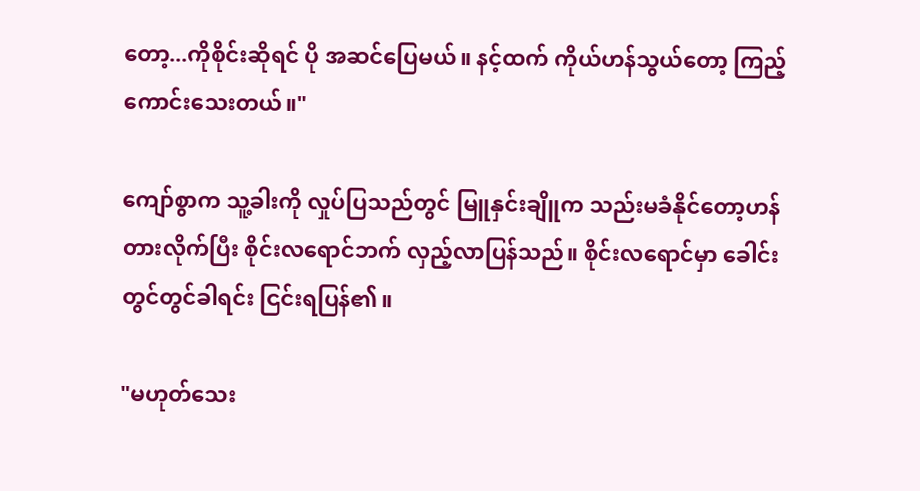တော့...ကိုစိုင်းဆိုရင် ပို အဆင်ပြေမယ်။ နင့်ထက် ကိုယ်ဟန်သွယ်တော့ ကြည့်ကောင်းသေးတယ်။"

ကျော်စွာက သူ့ခါးကို လှုပ်ပြသည်တွင် မြူနှင်းချိူက သည်းမခံနိုင်တော့ဟန် တားလိုက်ပြီး စိုင်းလရောင်ဘက် လှည့်လာပြန်သည်။ စိုင်းလရောင်မှာ ခေါင်းတွင်တွင်ခါရင်း ငြင်းရပြန်၏။

"မဟုတ်သေး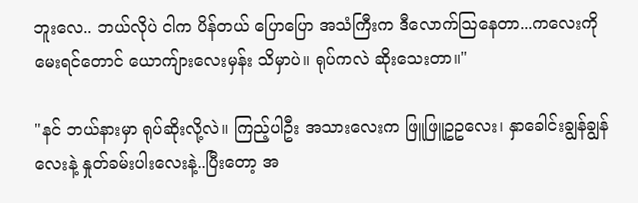ဘူးလေ.. ဘယ်လိုပဲ ငါက ပိန်တယ် ပြောပြော အသံကြီးက ဒီလောက်သြနေတာ...ကလေးကို မေးရင်တောင် ယောကျ်ားလေးမှန်း သိမှာပဲ။ ရုပ်ကလဲ ဆိုးသေးတာ။"

"နင် ဘယ်နားမှာ ရုပ်ဆိုးလို့လဲ။ ကြည့်ပါဦး အသားလေးက ဖြူဖြူဥဥလေး၊ နှာခေါင်းချွန်ချွန်လေးနဲ့ နှုတ်ခမ်းပါးလေးနဲ့..ပြီးတော့ အ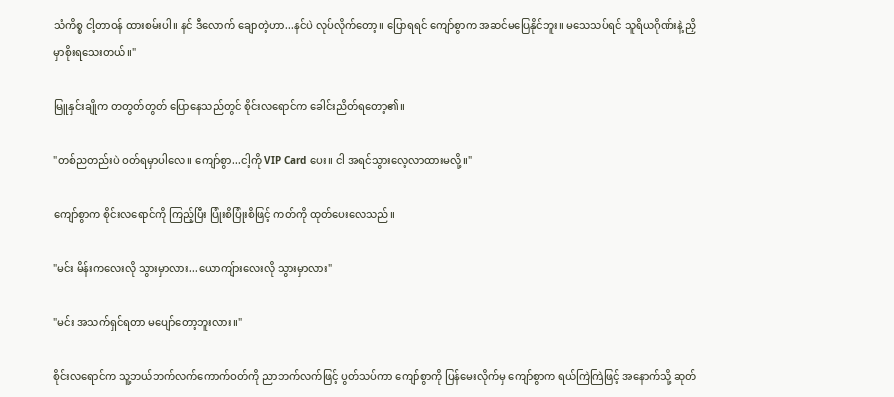သံကိစ္စ ငါ့တာဝန် ထားစမ်းပါ။ နင် ဒီလောက် ချောတဲ့ဟာ...နင်ပဲ လုပ်လိုက်တော့။ ပြောရရင် ကျော်စွာက အဆင်မပြေနိုင်ဘူး။ မသေသပ်ရင် သူရိယဂိုဏ်းနဲ့ ညှိမှာစိုးရသေးတယ်။"

မြူနှင်းချိုက တတွတ်တွတ် ပြောနေသည်တွင် စိုင်းလရောင်က ခေါင်းညိတ်ရတော့၏။

"တစ်ညတည်းပဲ ဝတ်ရမှာပါလေ။ ကျော်စွာ...ငါ့ကို VIP Card ပေး။ ငါ အရင်သွားလေ့လာထားမလို့။"

ကျော်စွာက စိုင်းလရောင်ကို ကြည့်ပြီး ပြုံးစိပြုံးစိဖြင့် ကတ်ကို ထုတ်ပေးလေသည်။

"မင်း မိန်းကလေးလို သွားမှာလား...ယောကျ်ားလေးလို သွားမှာလား"

"မင်း အသက်ရှင်ရတာ မပျော်တော့ဘူးလား။"

စိုင်းလရောင်က သူ့ဘယ်ဘက်လက်ကောက်ဝတ်ကို ညာဘက်လက်ဖြင့် ပွတ်သပ်ကာ ကျော်စွာကို ပြန်မေးလိုက်မှ ကျော်စွာက ရယ်ကြဲကြဲဖြင့် အနောက်သို့ ဆုတ်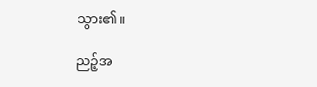သွား၏။

ညဉ့်အ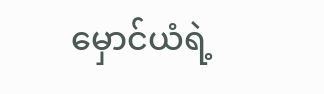မှောင်ယံရဲ့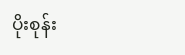ပိုးစုန်း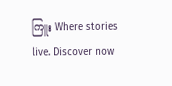ကြူး Where stories live. Discover now